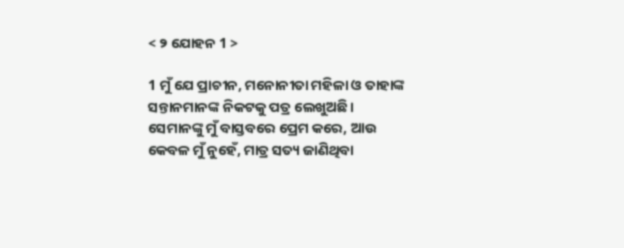< ୨ ଯୋହନ 1 >

1 ମୁଁ ଯେ ପ୍ରାଚୀନ, ମନୋନୀତା ମହିଳା ଓ ତାହାଙ୍କ ସନ୍ତାନମାନଙ୍କ ନିକଟକୁ ପତ୍ର ଲେଖୁଅଛି। ସେମାନଙ୍କୁ ମୁଁ ବାସ୍ତବରେ ପ୍ରେମ କରେ, ଆଉ କେବଳ ମୁଁ ନୁହେଁ, ମାତ୍ର ସତ୍ୟ ଜାଣିଥିବା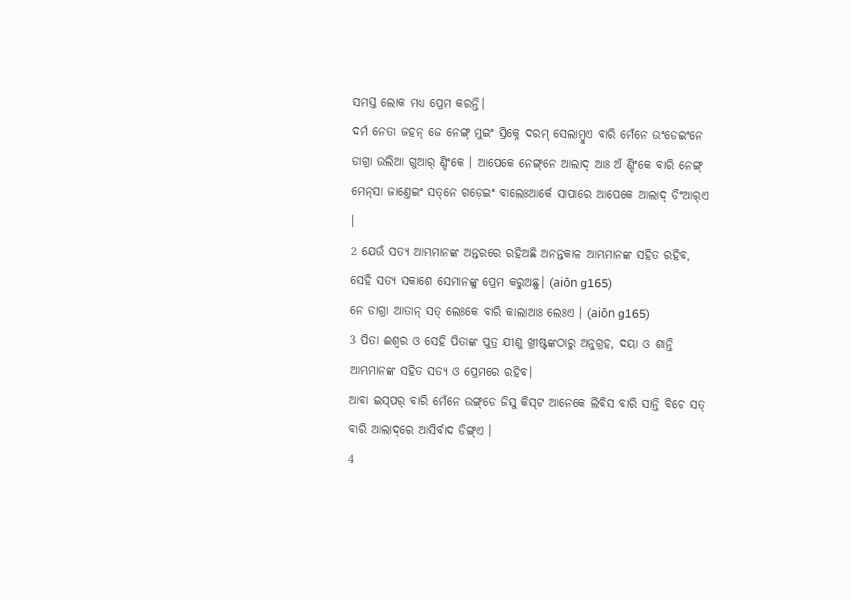ସମସ୍ତ ଲୋକ ମଧ୍ୟ ପ୍ରେମ କରନ୍ତି।
ଦର୍ମ ନେତା ଜହନ୍‌ ଜେ ନେଙ୍ଗ୍‌ ମୁଇଂ ସ୍ରିକ୍ନେ ଦରମ୍ ସେଲାମ୍ବୁଏ ବାରି ମେଁନେ ଉଂଡେଇଂନେ ଡାଗ୍ରା ଉଲିଆ ଗୁଆର୍ ଣ୍ଡିଂକେ । ଆପେକେ ନେଙ୍ଗ୍‌ନେ ଆଲାଦ୍ ଆଃ ଅଁ ଣ୍ଡିଂକେ ବାରି ନେଙ୍ଗ୍‌ ମେନ୍‌ସା ଜାଣ୍ତେଇଂ ସତ୍‌ନେ ଗଡ଼େଇଂ ବାଲେଃଆର୍କେ ସାପାରେ ଆପେକେ ଆଲାଦ୍ ଡିଂଆର୍‌ଏ ।
2 ଯେଉଁ ସତ୍ୟ ଆମ୍ଭମାନଙ୍କ ଅନ୍ତରରେ ରହିଅଛି ଅନନ୍ତକାଳ ଆମ୍ଭମାନଙ୍କ ସହିତ ରହିବ, ସେହି ସତ୍ୟ ସକାଶେ ସେମାନଙ୍କୁ ପ୍ରେମ କରୁଅଛୁ। (aiōn g165)
ନେ ଡାଗ୍ରା ଆତାନ୍‌ ସତ୍ ଲେଃକେ ବାରି କାଲାଆଃ ଲେଃଏ । (aiōn g165)
3 ପିତା ଈଶ୍ବର ଓ ସେହି ପିତାଙ୍କ ପୁତ୍ର ଯୀଶୁ ଖ୍ରୀଷ୍ଟଙ୍କଠାରୁ ଅନୁଗ୍ରହ, ଦୟା ଓ ଶାନ୍ତି ଆମ୍ଭମାନଙ୍କ ସହିତ ସତ୍ୟ ଓ ପ୍ରେମରେ ରହିବ।
ଆବା ଇସ୍‌ପର୍ ବାରି ମେଁନେ ଉଙ୍ଗ୍‌ଡେ ଜିସୁ କିସ୍‌ଟ ଆନେକେ ଲିବିସ ବାରି ସାନ୍ତି ବିଚେ ସତ୍ ବାରି ଆଲାଦ୍‌ରେ ଆସିର୍ବାଦ ଡିଙ୍ଗ୍ଏ ।
4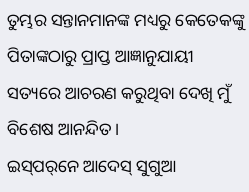ତୁମ୍ଭର ସନ୍ତାନମାନଙ୍କ ମଧ୍ୟରୁ କେତେକଙ୍କୁ ପିତାଙ୍କଠାରୁ ପ୍ରାପ୍ତ ଆଜ୍ଞାନୁଯାୟୀ ସତ୍ୟରେ ଆଚରଣ କରୁଥିବା ଦେଖି ମୁଁ ବିଶେଷ ଆନନ୍ଦିତ।
ଇସ୍‌ପର୍‌ନେ ଆଦେସ୍ ସୁଗୁଆ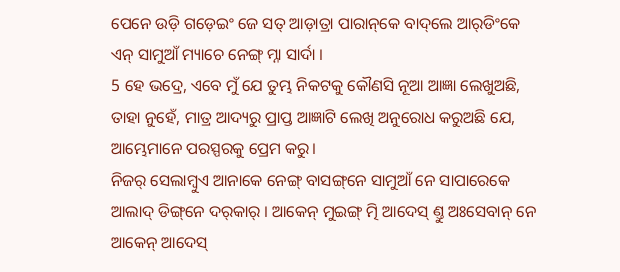ପେନେ ଉଡ଼ି ଗଡ଼େଇଂ ଜେ ସତ୍ ଆଡ଼ାତ୍ରା ପାରାନ୍‌କେ ବାଦ୍‌ଲେ ଆର୍‌ଡିଂକେ ଏନ୍ ସାମୁଆଁ ମ୍ୟାଚେ ନେଙ୍ଗ୍ ମ୍ନା ସାର୍ଦା ।
5 ହେ ଭଦ୍ରେ, ଏବେ ମୁଁ ଯେ ତୁମ୍ଭ ନିକଟକୁ କୌଣସି ନୂଆ ଆଜ୍ଞା ଲେଖୁଅଛି, ତାହା ନୁହେଁ, ମାତ୍ର ଆଦ୍ୟରୁ ପ୍ରାପ୍ତ ଆଜ୍ଞାଟି ଲେଖି ଅନୁରୋଧ କରୁଅଛି ଯେ, ଆମ୍ଭେମାନେ ପରସ୍ପରକୁ ପ୍ରେମ କରୁ।
ନିଜର୍‌ ସେଲାମ୍ବୁଏ ଆନାକେ ନେଙ୍ଗ୍ ବାସଙ୍ଗ୍‌ନେ ସାମୁଆଁ ନେ ସାପାରେକେ ଆଲାଦ୍ ଡିଙ୍ଗ୍‌ନେ ଦର୍‌କାର୍ । ଆକେନ୍ ମୁଇଙ୍ଗ୍ ତ୍ମି ଆଦେସ୍‌ ଣ୍ତୁ ଅଃସେବାନ୍‌ ନେ ଆକେନ୍ ଆଦେସ୍‌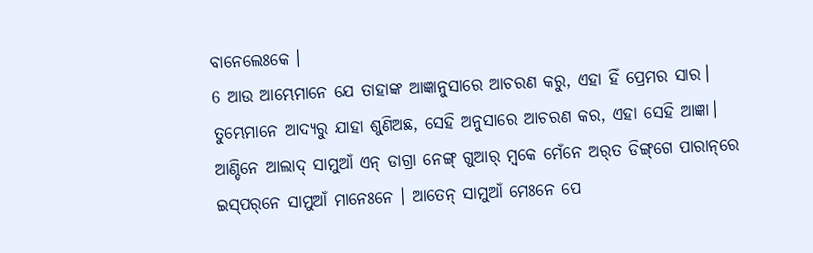ବାନେଲେଃକେ ।
6 ଆଉ ଆମ୍ଭେମାନେ ଯେ ତାହାଙ୍କ ଆଜ୍ଞାନୁସାରେ ଆଚରଣ କରୁ, ଏହା ହିଁ ପ୍ରେମର ସାର। ତୁମ୍ଭେମାନେ ଆଦ୍ୟରୁ ଯାହା ଶୁଣିଅଛ, ସେହି ଅନୁସାରେ ଆଚରଣ କର, ଏହା ସେହି ଆଜ୍ଞା।
ଆଣ୍ଡିନେ ଆଲାଦ୍ ସାମୁଆଁ ଏନ୍ ଡାଗ୍ରା ନେଙ୍ଗ୍ ଗୁଆର୍ ମ୍ୱକେ ମେଁନେ ଅର୍‌ତ ଡିଙ୍ଗ୍‌ଗେ ପାରାନ୍‌ରେ ଇସ୍‌ପର୍‌ନେ ସାମୁଆଁ ମାନେଃନେ । ଆତେନ୍‌ ସାମୁଆଁ ମେଃନେ ପେ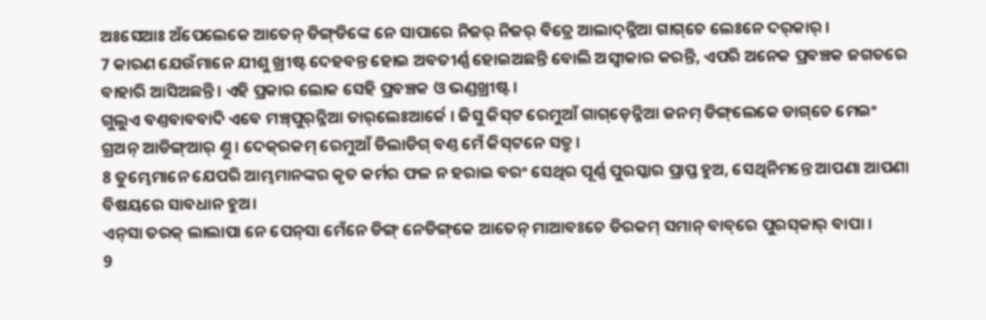ଅଃସେଆଃ ଅଁପେଲେକେ ଆତେନ୍‌ ଡିଙ୍ଗ୍‌ଡିଙ୍କେ ନେ ସାପାରେ ନିଜର୍ ନିଜର୍ ବିତ୍ରେ ଆଲାଦ୍‌ନ୍ନିଆ ଗାଗ୍‌ଚେ ଲେଃନେ ଦର୍‌କାର୍ ।
7 କାରଣ ଯେଉଁମାନେ ଯୀଶୁ ଖ୍ରୀଷ୍ଟ ଦେହବନ୍ତ ହୋଇ ଅବତୀର୍ଣ୍ଣ ହୋଇଅଛନ୍ତି ବୋଲି ଅସ୍ୱୀକାର କରନ୍ତି, ଏପରି ଅନେକ ପ୍ରବଞ୍ଚକ ଜଗତରେ ବାହାରି ଆସିଅଛନ୍ତି। ଏହି ପ୍ରକାର ଲୋକ ସେହି ପ୍ରବଞ୍ଚକ ଓ ଭଣ୍ଡଖ୍ରୀଷ୍ଟ।
ଗୁଲୁଏ ବଣ୍ତବାବବାଦି ଏବେ ମଞ୍ଚ୍‌ପୁର୍‌ନ୍ନିଆ ତାର୍‌ଲେଃଆର୍କେ । ଜିସୁ କିସ୍‌ଟ ରେମୁଆଁ ଗାଗ୍‌ଡ଼େନ୍ନିଆ ଜନମ୍ ଡିଙ୍ଗ୍‌ଲେକେ ଡାଗ୍‌ଚେ ମେଇଂ ଗ୍ର‍ଅନ୍‌ ଆଡିଙ୍ଗ୍‌ଆର୍ ଣ୍ତୁ । ଦେକ୍‌ରକମ୍ ରେମୁଆଁ ଡିଲାଡିଗ୍‌ ବଣ୍ତ ମେଁ କିସ୍‌ଟନେ ସତ୍ରୁ ।
8 ତୁମ୍ଭେମାନେ ଯେପରି ଆମ୍ଭମାନଙ୍କର କୃତ କର୍ମର ଫଳ ନ ହରାଇ ବରଂ ସେଥିର ପୂର୍ଣ୍ଣ ପୁରସ୍କାର ପ୍ରାପ୍ତ ହୁଅ, ସେଥିନିମନ୍ତେ ଆପଣା ଆପଣା ବିଷୟରେ ସାବଧାନ ହୁଅ।
ଏନ୍‌ସା ତରକ୍ ଲାଲାପା ନେ ପେନ୍‌ସା ମେଁନେ ଡିଙ୍ଗ୍ ନେଡିଙ୍ଗ୍‌କେ ଆତେନ୍‌ ମାଆବଃଚେ ଡିରକମ୍ ସମାନ୍‌ ବାବ୍‌ରେ ପୁରସ୍‌କାର୍ ବାପା ।
9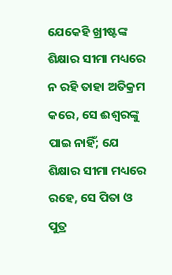ଯେକେହି ଖ୍ରୀଷ୍ଟଙ୍କ ଶିକ୍ଷାର ସୀମା ମଧ୍ୟରେ ନ ରହି ତାହା ଅତିକ୍ରମ କରେ, ସେ ଈଶ୍ବରଙ୍କୁ ପାଇ ନାହିଁ; ଯେ ଶିକ୍ଷାର ସୀମା ମଧ୍ୟରେ ରହେ, ସେ ପିତା ଓ ପୁତ୍ର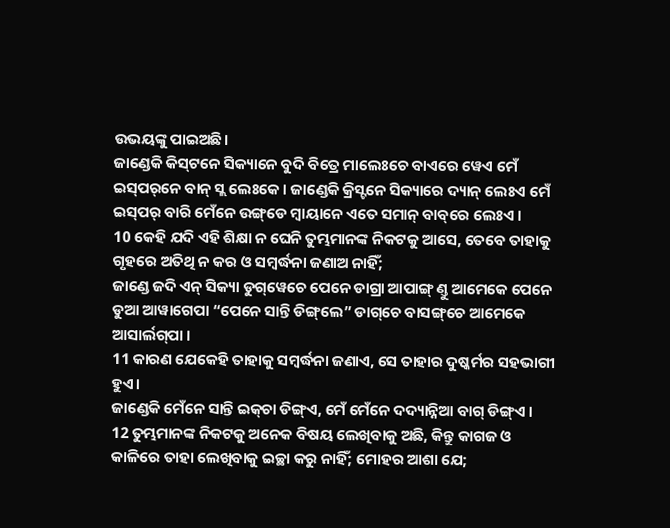ଉଭୟଙ୍କୁ ପାଇଅଛି।
ଜାଣ୍ଡେକି କିସ୍‌ଟନେ ସିକ୍ୟାନେ ବୁଦି ବିତ୍ରେ ମାଲେଃଚେ ବାଏରେ ୱେଏ ମେଁ ଇସ୍‌ପର୍‌ନେ ବାନ୍ ସ୍ଲ ଲେଃକେ । ଜାଣ୍ଡେକି କ୍ରିସ୍ଟନେ ସିକ୍ୟାରେ ଦ୍ୟାନ୍‌ ଲେଃଏ ମେଁ ଇସ୍‌ପର୍ ବାରି ମେଁନେ ଉଙ୍ଗ୍‌ଡେ ମ୍ୱାୟାନେ ଏତେ ସମାନ୍ ବାବ୍‌ରେ ଲେଃଏ ।
10 କେହି ଯଦି ଏହି ଶିକ୍ଷା ନ ଘେନି ତୁମ୍ଭମାନଙ୍କ ନିକଟକୁ ଆସେ, ତେବେ ତାହାକୁ ଗୃହରେ ଅତିଥି ନ କର ଓ ସମ୍ବର୍ଦ୍ଧନା ଜଣାଅ ନାହିଁ;
ଜାଣ୍ଡେ ଜଦି ଏନ୍ ସିକ୍ୟା ଡୁଗ୍‌ୱେଚେ ପେନେ ଡାଗ୍ରା ଆପାଙ୍ଗ୍‌ ଣ୍ତୁ ଆମେକେ ପେନେ ଡୁଆ ଆୱାଗେପା “ପେନେ ସାନ୍ତି ଡିଙ୍ଗ୍‌ଲେ” ଡାଗ୍‌ଚେ ବାସଙ୍ଗ୍‌ଚେ ଆମେକେ ଆସାର୍ଲଗ୍‌ପା ।
11 କାରଣ ଯେକେହି ତାହାକୁ ସମ୍ବର୍ଦ୍ଧନା ଜଣାଏ, ସେ ତାହାର ଦୁଷ୍କର୍ମର ସହଭାଗୀ ହୁଏ।
ଜାଣ୍ଡେକି ମେଁନେ ସାନ୍ତି ଇକ୍‌ଚା ଡିଙ୍ଗ୍‌ଏ, ମେଁ ମେଁନେ ଦଦ୍ୟା‌ନ୍ନିଆ ବାଗ୍ ଡିଙ୍ଗ୍‌ଏ ।
12 ତୁମ୍ଭମାନଙ୍କ ନିକଟକୁ ଅନେକ ବିଷୟ ଲେଖିବାକୁ ଅଛି, କିନ୍ତୁ କାଗଜ ଓ କାଳିରେ ତାହା ଲେଖିବାକୁ ଇଚ୍ଛା କରୁ ନାହିଁ; ମୋହର ଆଶା ଯେ;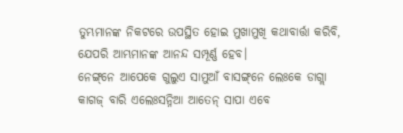ତୁମ୍ଭମାନଙ୍କ ନିକଟରେ ଉପସ୍ଥିତ ହୋଇ ମୁଖାମୁଖି କଥାବାର୍ତ୍ତା କରିବି, ଯେପରି ଆମ୍ଭମାନଙ୍କ ଆନନ୍ଦ ସମ୍ପୂର୍ଣ୍ଣ ହେବ।
ନେଙ୍ଗ୍‌ନେ ଆପେକେ ଗୁଲୁଏ ସାମୁଆଁ ବାସଙ୍ଗ୍‌ନେ ଲେଃକେ ଡାଗ୍ଲା କାଗଜ୍‌ ବାରି ଏଲେଃସନ୍ନିଆ ଆତେନ୍‌ ସାପା ଏବେ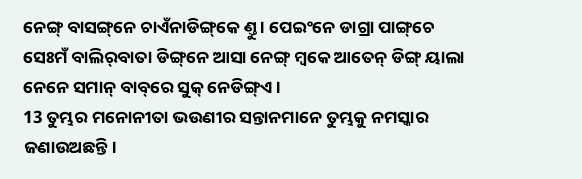ନେଙ୍ଗ୍ ବାସଙ୍ଗ୍‌ନେ ଚାଏଁନାଡିଙ୍ଗ୍‌କେ ଣ୍ତୁ । ପେଇଂନେ ଡାଗ୍ରା ପାଙ୍ଗ୍‌ଚେ ସେଃମଁ ବାଲିର୍‌ବାତା ଡିଙ୍ଗ୍‌ନେ ଆସା ନେଙ୍ଗ୍‌ ମ୍ୱକେ ଆତେନ୍‌ ଡିଙ୍ଗ୍ ୟାଲା ନେନେ ସମାନ୍‌ ବାବ୍‌ରେ ସୁକ୍‌ ନେଡିଙ୍ଗ୍‌ଏ ।
13 ତୁମ୍ଭର ମନୋନୀତା ଭଉଣୀର ସନ୍ତାନମାନେ ତୁମ୍ଭକୁ ନମସ୍କାର ଜଣାଉଅଛନ୍ତି।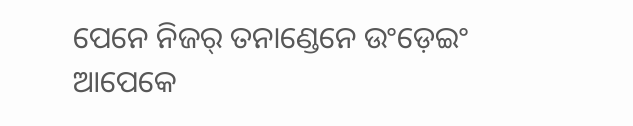ପେନେ ନିଜର୍‌ ତନାଣ୍ଡେନେ ଉଂଡ଼େଇଂ ଆପେକେ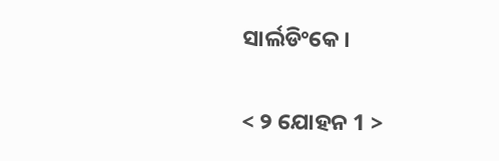ସାର୍ଲଡିଂକେ ।

< ୨ ଯୋହନ 1 >